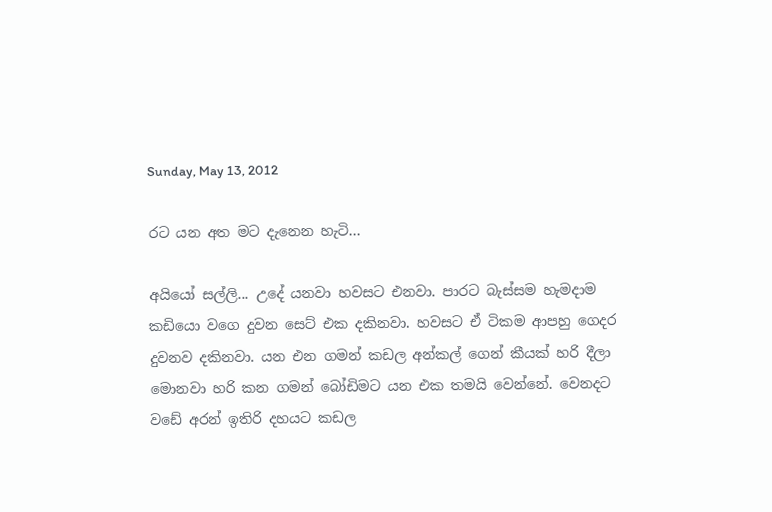Sunday, May 13, 2012

රට යන අත මට දැනෙන හැටි...

අයියෝ සල්ලි... උදේ යනවා හවසට එනවා. පාරට බැස්සම හැමදාම කඩියො වගෙ දුවන සෙට් එක දකිනවා. හවසට ඒ ටිකම ආපහු ගෙදර දුවනව දකිනවා. යන එන ගමන් කඩල අන්කල් ගෙන් කීයක් හරි දීලා මොනවා හරි කන ගමන් බෝඩිමට යන එක තමයි වෙන්නේ. වෙනදට වඩේ අරන් ඉතිරි දහයට කඩල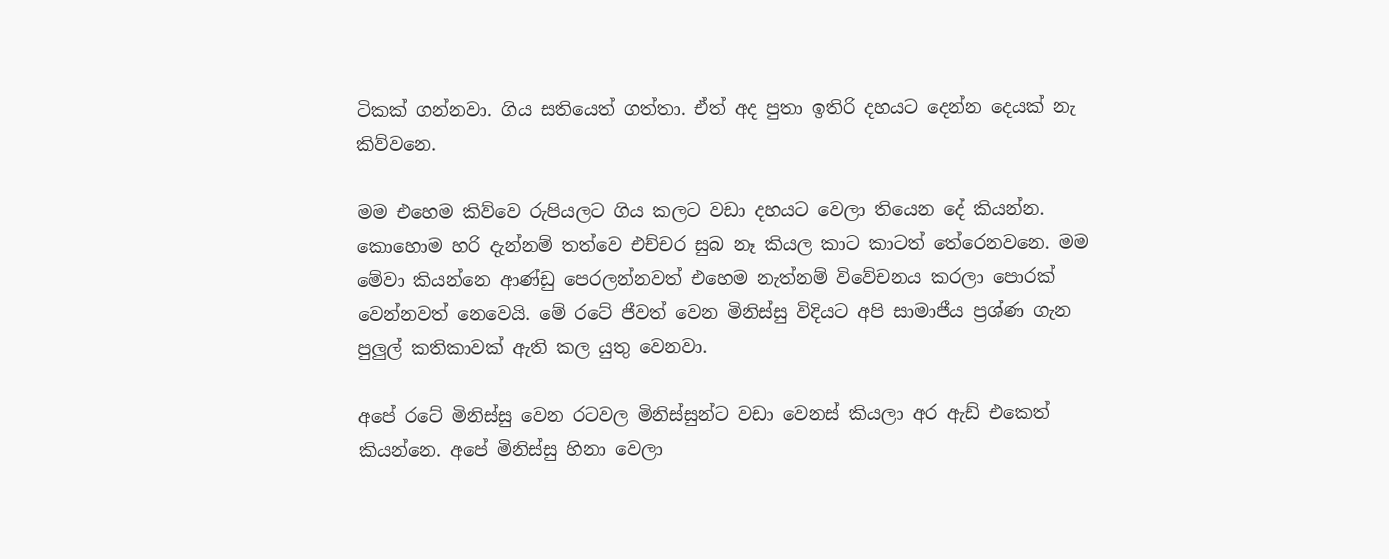ටිකක් ගන්නවා. ගිය සතියෙත් ගත්තා. ඒත් අද පුතා ඉතිරි දහයට දෙන්න දෙයක් නැ කිව්වනෙ.

මම එහෙම කිව්වෙ රුපියලට ගිය කලට වඩා දහයට වෙලා තියෙන දේ කියන්න. කොහොම හරි දැන්නම් තත්වෙ එච්චර සුබ නෑ කියල කාට කාටත් තේරෙනවනෙ. මම මේවා කියන්නෙ ආණ්ඩු පෙරලන්නවත් එහෙම නැත්නම් විවේචනය කරලා පොරක් වෙන්නවත් නෙවෙයි. මේ රටේ ජීවත් වෙන මිනිස්සු විදියට අපි සාමාජීය ප්‍රශ්ණ ගැන පුලුල් කතිකාවක් ඇති කල යුතු වෙනවා.

අපේ රටේ මිනිස්සු වෙන රටවල මිනිස්සුන්ට වඩා වෙනස් කියලා අර ඇඩ් එකෙත් කියන්නෙ. අපේ මිනිස්සු හිනා වෙලා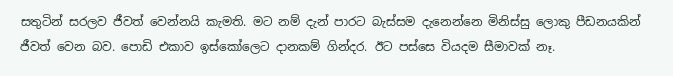සතුටින් සරලව ජීවත් වෙන්නයි කැමති. මට නම් දැන් පාරට බැස්සම දැනෙන්නෙ මිනිස්සු ලොකු පීඩනයකින් ජීවත් වෙන බව. පොඩි එකාව ඉස්කෝලෙට දානකම් ගින්දර. ඊට පස්සෙ වියදම සීමාවක් නෑ.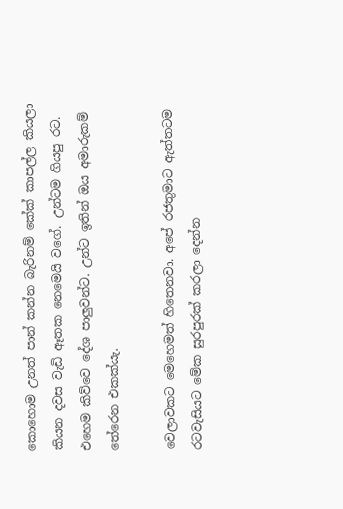කොහොම උනත් පාන් කන්න බැරිනම් කේක් කාපල්ල කියලා කියන දවස වැඩි ඈතක නෙමෙයි වගේ. උන්ටම ගියපු රට. එහෙම කිව්වෙ දේශ පාලුවන්ට. උන්ට ඉතින් ඔය අමාරුකම් තේරෙන එකක්යැ.

වෙලාවකට මෙහෙමත් හිතෙනවා. අපේ රජතුමාට ඇත්තටම රටවැසියට මේක සුරපුරක් කරලා දෙන්න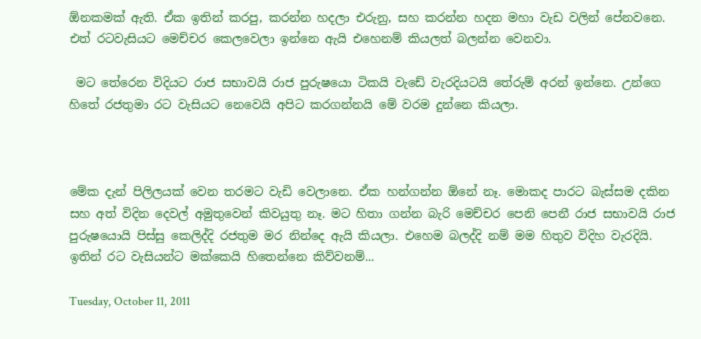ඕනකමක් ඇති. ඒක ඉතින් කරපු, කරන්න හදලා එරුනු, සහ කරන්න හදන මහා වැඩ වලින් පේනවනෙ. එත් රටවැසියට මෙච්චර කෙලවෙලා ඉන්නෙ ඇයි එහෙනම් කියලත් බලන්න වෙනවා.

 මට තේරෙන විදියට රාජ සභාවයි රාජ පුරුෂයො ටිකයි වැඩේ වැරදියටයි තේරුම් අරන් ඉන්නෙ. උන්ගෙ හිතේ රජතුමා රට වැසියට නෙවෙයි අපිට කරගන්නයි මේ වරම දුන්නෙ කියලා.



මේක දැන් පිලිලයක් වෙන තරමට වැඩි වෙලානෙ. ඒක හන්ගන්න ඕනේ නෑ. මොකද පාරට බැස්සම දකින සහ අත් විදින දෙවල් අමුතුවෙන් කිවයුතු නෑ. මට හිතා ගන්න බැරි මෙච්චර පෙනි පෙනී රාජ සභාවයි රාජ පුරුෂයොයි පිස්සු කෙලිද්දි රජතුම මර නින්දෙ ඇයි කියලා. එහෙම බලද්දි නම් මම හිතුව විදිහ වැරදියි. ඉතින් රට වැසියන්ට මක්කෙයි හිතෙන්නෙ කිව්වනම්...

Tuesday, October 11, 2011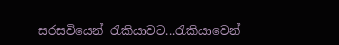සරසවියෙන් රැකියාවට...රැකියාවෙන්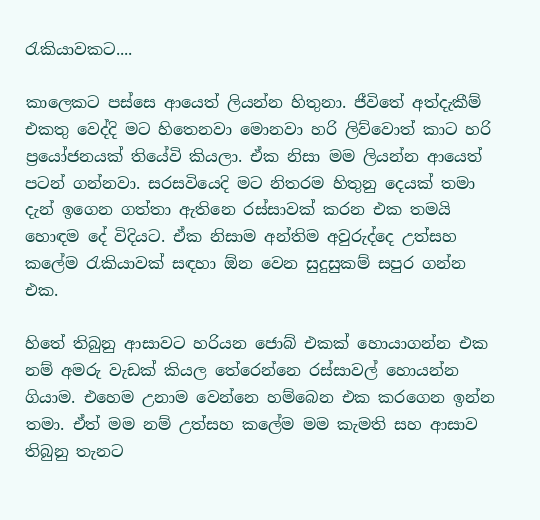රැකියාවකට....

කාලෙකට පස්සෙ ආයෙත් ලියන්න හිතුනා. ජීවිතේ අත්දැකීම් එකතු වෙද්දි මට හිතෙනවා මොනවා හරි ලිව්වොත් කාට හරි ප්‍රයෝජනයක් තියේවි කියලා. ඒක නිසා මම ලියන්න ආයෙත් පටන් ගන්නවා. සරසවියෙදි මට නිතරම හිතුනු දෙයක් තමා දැන් ඉගෙන ගත්තා ඇතිනෙ රස්සාවක් කරන එක තමයි හොඳම දේ විදියට. ඒක නිසාම අන්තිම අවුරුද්දෙ උත්සහ කලේම රැකියාවක් සඳහා ඕන වෙන සුදුසුකම් සපුර ගන්න එක.

හිතේ තිබුනු ආසාවට හරියන ජොබ් එකක් හොයාගන්න එක නම් අමරු වැඩක් කියල තේරෙන්නෙ රස්සාවල් හොයන්න ගියාම. එහෙම උනාම වෙන්නෙ හම්බෙන එක කරගෙන ඉන්න තමා. ඒත් මම නම් උත්සහ කලේම මම කැමති සහ ආසාව තිබුනු තැනට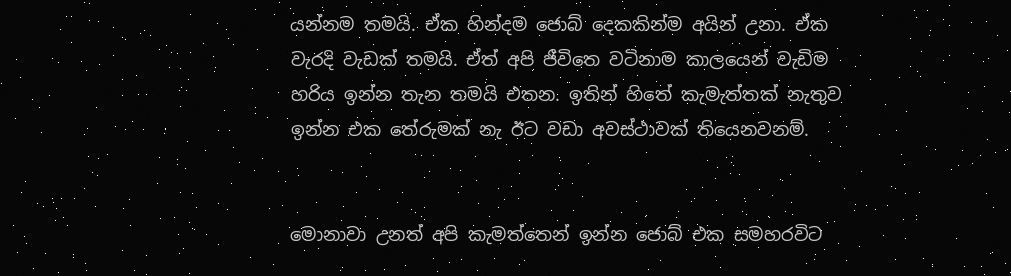යන්නම තමයි. ඒක හින්දම ජොබ් දෙකකින්ම අයින් උනා. ඒක වැරදි වැඩක් තමයි. ඒත් අපි ජීවිතෙ වටිනාම කාලයෙන් වැඩිම හරිය ඉන්න තැන තමයි එතන. ඉතින් හිතේ කැමැත්තක් නැතුව ඉන්න එක තේරුමක් නැ ඊට වඩා අවස්ථාවක් තියෙනවනම්.


මොනාවා උනත් අපි කැමත්තෙන් ඉන්න ජොබ් එක සමහරවිට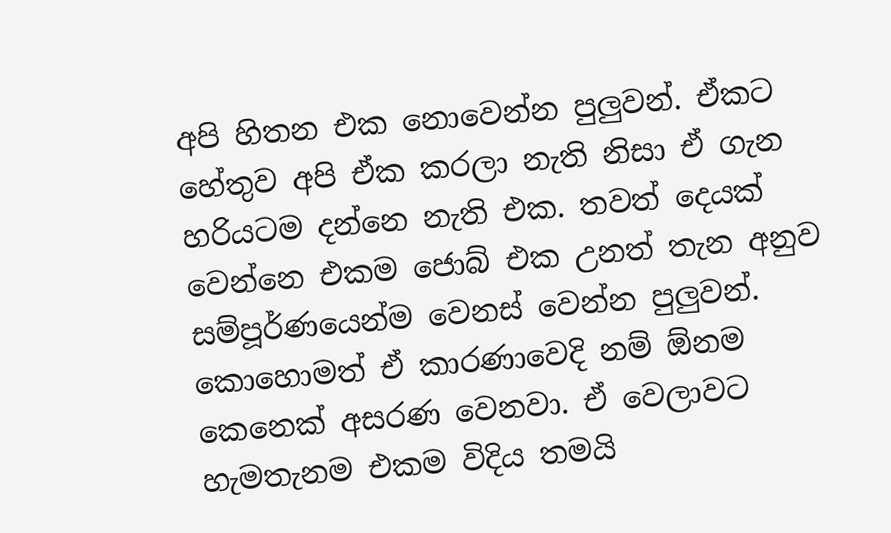අපි හිතන එක නොවෙන්න පුලුවන්. ඒකට හේතුව අපි ඒක කරලා නැති නිසා ඒ ගැන හරියටම දන්නෙ නැති එක. තවත් දෙයක් වෙන්නෙ එකම ජොබ් එක උනත් තැන අනුව සම්පූර්ණයෙන්ම වෙනස් වෙන්න පුලුවන්. කොහොමත් ඒ කාරණාවෙදි නම් ඕනම කෙනෙක් අසරණ වෙනවා. ඒ වෙලාවට හැමතැනම එකම විදිය තමයි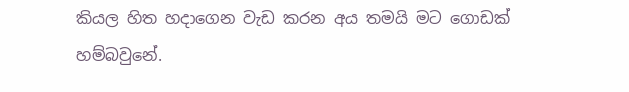කියල හිත හදාගෙන වැඩ කරන අය තමයි මට ගොඩක් හම්බවුනේ.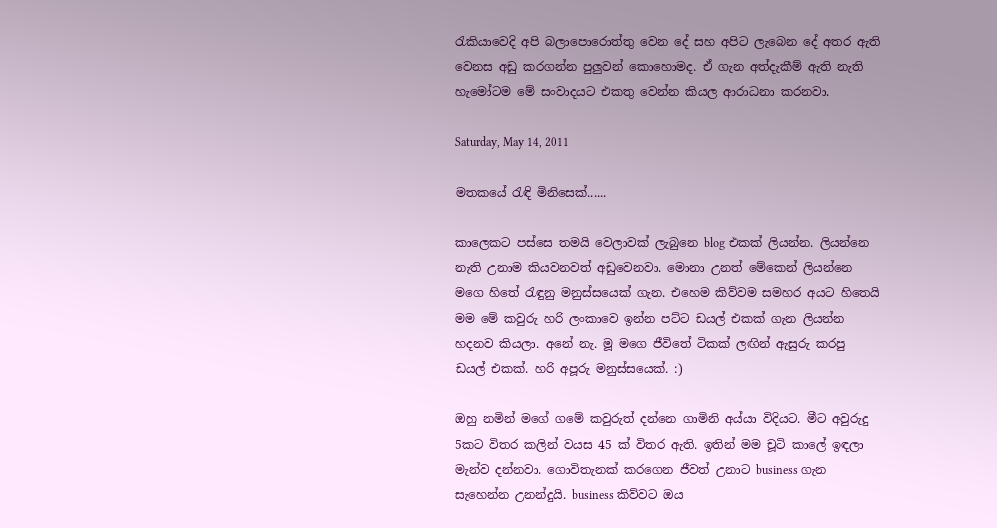රැකියාවෙදි අපි බලාපොරොත්තු වෙන දේ සහ අපිට ලැබෙන දේ අතර ඇති වෙනස අඩු කරගන්න පුලුවන් කොහොමද. ඒ ගැන අත්දැකීම් ඇති නැති හැමෝටම මේ සංවාදයට එකතු වෙන්න කියල ආරාධනා කරනවා.

Saturday, May 14, 2011

මතකයේ රැඳි මිනිසෙක්......

කාලෙකට පස්සෙ තමයි වෙලාවක් ලැබුනෙ blog එකක් ලියන්න. ලියන්නෙ නැති උනාම කියවනවත් අඩුවෙනවා. මොනා උනත් මේකෙන් ලියන්නෙ මගෙ හිතේ රැඳුනු මනුස්සයෙක් ගැන. එහෙම කිව්වම සමහර අයට හිතෙයි මම මේ කවුරු හරි ලංකාවෙ ඉන්න පට්ට ඩයල් එකක් ගැන ලියන්න හදනව කියලා. අනේ නැ. මූ මගෙ ජීවිතේ ටිකක් ලඟින් ඇසුරු කරපු ඩයල් එකක්. හරි අපූරු මනුස්සයෙක්. :)

ඔහු නමින් මගේ ගමේ කවුරුත් දන්නෙ ගාමිනි අය්යා විදියට. මීට අවුරුදු 5කට විතර කලින් වයස 45 ක් විතර ඇති. ඉතින් මම චූටි කාලේ ඉඳලා මැන්ව දන්නවා. ගොවිතැනක් කරගෙන ජීවත් උනාට business ගැන සැහෙන්න උනන්දුයි. business කිව්වට ඔය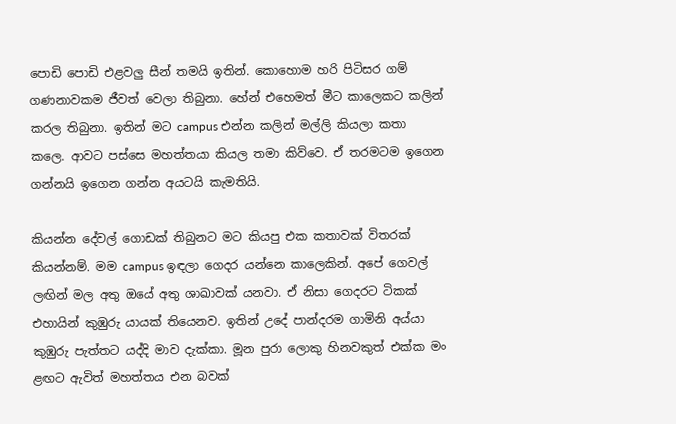පොඩි පොඩි එළවලු සීන් තමයි ඉතින්. කොහොම හරි පිටිසර ගම් ගණනාවකම ජීවත් වෙලා තිබුනා. හේන් එහෙමත් මීට කාලෙකට කලින් කරල තිබුනා. ඉතින් මට campus එන්න කලින් මල්ලි කියලා කතා කලෙ. ආවට පස්සෙ මහත්තයා කියල තමා කිව්වෙ. ඒ තරමටම ඉගෙන ගන්නයි ඉගෙන ගන්න අයටයි කැමතියි.

කියන්න දේවල් ගොඩක් තිබුනට මට කියපු එක කතාවක් විතරක් කියන්නම්. මම campus ඉඳලා ගෙදර යන්නෙ කාලෙකින්. අපේ ගෙවල් ලඟින් මල අතු ඔයේ අතු ශාඛාවක් යනවා. ඒ නිසා ගෙදරට ටිකක් එහායින් කුඹුරු යායක් තියෙනව. ඉතින් උදේ පාන්දරම ගාමිනි අය්යා කුඹුරු පැත්තට යද්දි මාව දැක්කා. මූන පුරා ලොකු හිනවකුත් එක්ක මං ළඟට ඇවිත් මහත්තය එන බවක්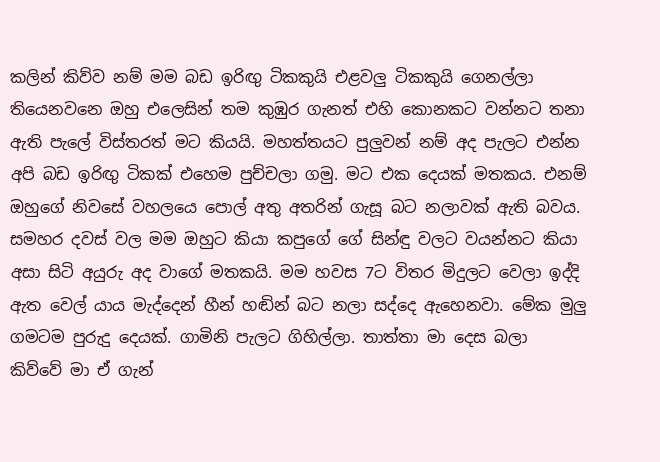කලින් කිව්ව නම් මම බඩ ඉරිඟු ටිකකුයි එළවලු ටිකකුයි ගෙනල්ලා තියෙනවනෙ ඔහු එලෙසින් තම කුඹුර ගැනත් එහි කොනකට වන්නට තනා ඇති පැලේ විස්තරත් මට කියයි. මහත්තයට පුලුවන් නම් අද පැලට එන්න අපි බඩ ඉරිඟු ටිකක් එහෙම පුච්චලා ගමු. මට එක දෙයක් මතකය. එනම් ඔහුගේ නිවසේ වහලයෙ පොල් අතු අතරින් ගැසූ බට නලාවක් ඇති බවය. සමහර දවස් වල මම ඔහුට කියා කපුගේ ගේ සින්ඳු වලට වයන්නට කියා අසා සිටි අයුරු අද වාගේ මතකයි. මම හවස 7ට විතර මිදුලට වෙලා ඉද්දි ඇත වෙල් යාය මැද්දෙන් හීන් හඬින් බට නලා සද්දෙ ඇහෙනවා. මේක මුලු ගමටම පුරුදු දෙයක්. ගාමිනි පැලට ගිහිල්ලා. තාත්තා මා දෙස බලා කිව්වේ මා ඒ ගැන්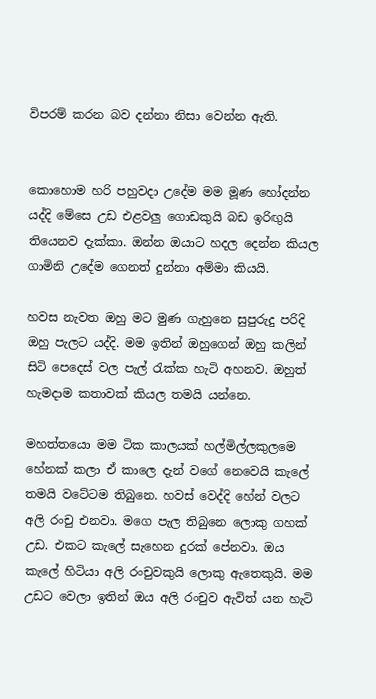විපරම් කරන බව දන්නා නිසා වෙන්න ඇති.


කොහොම හරි පහුවදා උදේම මම මූණ හෝදන්න යද්දි මේසෙ උඩ එළවලු ගොඩකුයි බඩ ඉරිඟුයි තියෙනව දැක්කා. ඔන්න ඔයාට හදල දෙන්න කියල ගාමිනි උදේම ගෙනත් දුන්නා අම්මා කියයි.

හවස නැවත ඔහු මට මුණ ගැහුනෙ සුපුරුදු පරිදි ඔහු පැලට යද්දි. මම ඉතින් ඔහුගෙන් ඔහු කලින් සිටි පෙදෙස් වල පැල් රැක්ක හැටි අහනව. ඔහුත් හැමදාම කතාවක් කියල තමයි යන්නෙ.

මහත්තයො මම ටික කාලයක් හල්මිල්ලකුලමෙ හේනක් කලා ඒ කාලෙ දැන් වගේ නෙවෙයි කැලේ තමයි වටේටම තිබුනෙ. හවස් වෙද්දි හේන් වලට අලි රංචු එනවා. මගෙ පැල තිබුනෙ ලොකු ගහක් උඩ. එකට කැලේ සැහෙන දුරක් පේනවා. ඔය කැලේ හිටියා අලි රංචුවකුයි ලොකු ඇතෙකුයි. මම උඩට වෙලා ඉතින් ඔය අලි රංචුව ඇවිත් යන හැටි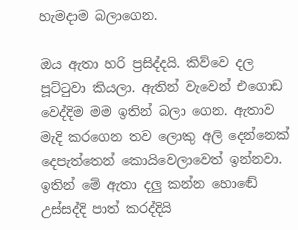හැමදාම බලාගෙන.

ඔය ඇතා හරි ප්‍රසිද්දයි. කිව්වෙ දල පූට්ටුවා කියලා. ඇතින් වැවෙන් එගොඩ වෙද්දිම මම ඉතින් බලා ගෙන. ඇතාව මැදි කරගෙන තව ලොකු අලි දෙන්නෙක් දෙපැත්තෙන් කොයිවෙලාවෙත් ඉන්නවා. ඉතින් මේ ඇතා දලු කන්න හොඬේ උස්සද්දි පාත් කරද්දියි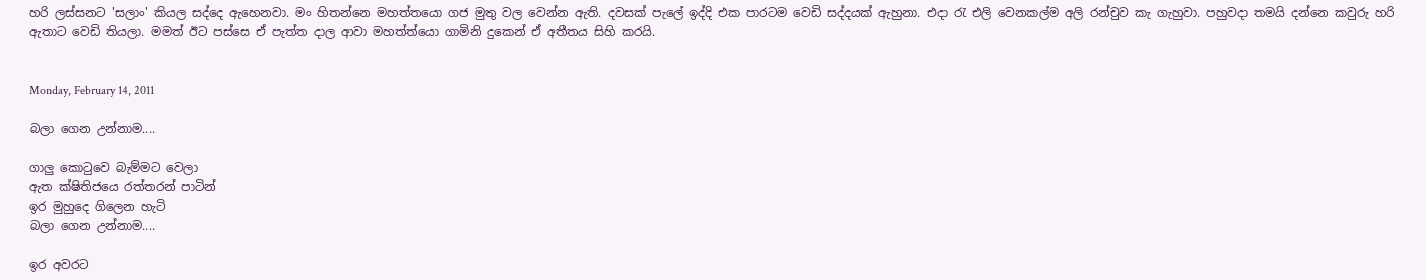හරි ලස්සනට 'සලාං' කියල සද්දෙ ඇහෙනවා. මං හිතන්නෙ මහත්තයො ගජ මුතු වල වෙන්න ඇති. දවසක් පැලේ ඉද්දි එක පාරටම වෙඩි සද්දයක් ඇහුනා. එදා රැ එලි වෙනකල්ම අලි රන්චුව කැ ගැහුවා. පහුවදා තමයි දන්නෙ කවුරු හරි ඇතාට වෙඩි තියලා. මමත් ඊට පස්සෙ ඒ පැත්ත දාල ආවා මහත්ත්යො ගාමිනි දුකෙන් ඒ අතීතය සිහි කරයි.


Monday, February 14, 2011

බලා ගෙන උන්නාම....

ගාලු කොටුවෙ බැම්මට වෙලා
ඇත ක්ෂිතිජයෙ රත්තරන් පාටින්
ඉර මුහුදෙ ගිලෙන හැටි
බලා ගෙන උන්නාම....

ඉර අවරට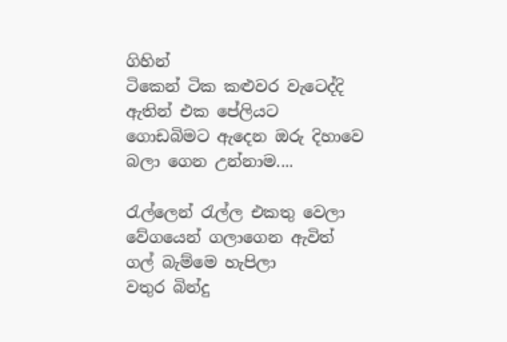ගිහින්
ටිකෙන් ටික කළුවර වැටෙද්දි
ඇතින් එක පේලියට
ගොඩබිමට ඇදෙන ඔරු දිහාවෙ
බලා ගෙන උන්නාම....

රැල්ලෙන් රැල්ල එකතු වෙලා
වේගයෙන් ගලාගෙන ඇවිත්
ගල් බැම්මෙ හැපිලා
වතුර බින්දු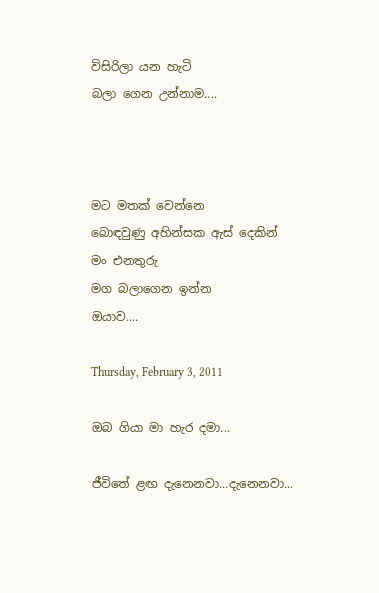විසිරිලා යන හැටි
බලා ගෙන උන්නාම....



මට මතක් වෙන්නෙ
බොඳවුණු අහින්සක ඇස් දෙකින්
මං එනතුරු
මග බලාගෙන ඉන්න
ඔයාව....

Thursday, February 3, 2011

ඔබ ගියා මා හැර දමා...

ජීවිතේ ළඟ දැනෙනවා...දැනෙනවා...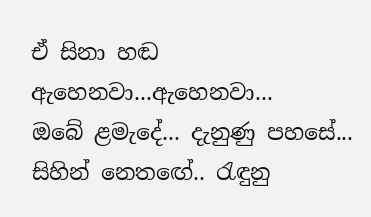ඒ සිනා හඬ ඇහෙනවා...ඇහෙනවා...
ඔබේ ළමැදේ... දැනුණු පහසේ...
සිහින් නෙතඟේ.. රැඳුනු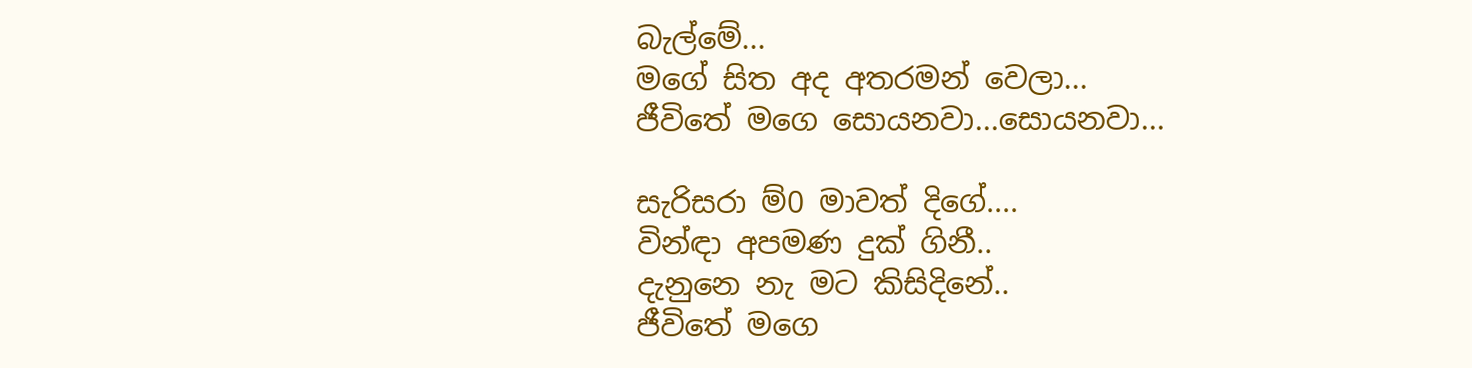බැල්මේ...
මගේ සිත අද අතරමන් වෙලා...
ජීවිතේ මගෙ සොයනවා...සොයනවා...

සැරිසරා ම්0 මාවත් දිගේ....
වින්ඳා අපමණ දුක් ගිනී..
දැනුනෙ නැ මට කිසිදිනේ..
ජීවිතේ මගෙ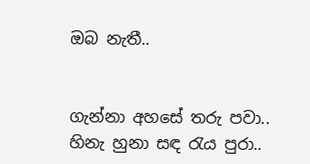ඔබ නැතී..


ගැන්නා අහසේ තරු පවා..
හිනැ හුනා සඳ රැය පුරා..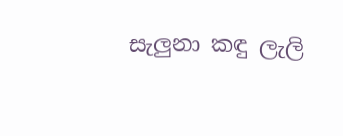සැලුනා කඳු ලැලි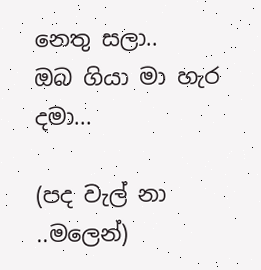නෙතු සලා..
ඔබ ගියා මා හැර දමා...

(පද වැල් නා ..මලෙන්)